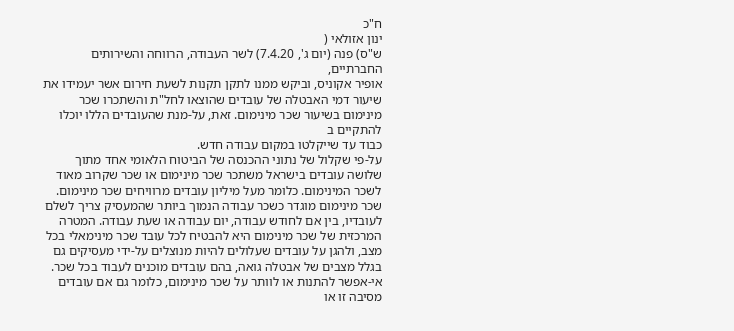ח"כ
ינון אזולאי (
ש"ס) פנה (יום ג', 7.4.20) לשר העבודה, הרווחה והשירותים החברתיים,
אופיר אקוניס, וביקש ממנו לתקן תקנות לשעת חירום אשר יעמידו את שיעור דמי האבטלה של עובדים שהוצאו לחל"ת והשתכרו שכר מינימום בשיעור שכר מינימום. זאת, על-מנת שהעובדים הללו יוכלו להתקיים ב
כבוד עד שייקלטו במקום עבודה חדש.
על-פי שקלול של נתוני ההכנסה של הביטוח הלאומי אחד מתוך שלושה עובדים בישראל משתכר שכר מינימום או שכר שקרוב מאוד לשכר המינימום. כלומר מעל מיליון עובדים מרוויחים שכר מינימום. שכר מינימום מוגדר כשכר עבודה הנמוך ביותר שהמעסיק צריך לשלם לעובדיו, בין אם לחודש עבודה, יום עבודה או שעת עבודה. המטרה המרכזית של שכר מינימום היא להבטיח לכל עובד שכר מינימאלי בכל מצב, ולהגן על עובדים שעלולים להיות מנוצלים על-ידי מעסיקים גם בגלל מצבים של אבטלה גואה, בהם עובדים מוכנים לעבוד בכל שכר. אי-אפשר להתנות או לוותר על שכר מינימום, כלומר גם אם עובדים מסיבה זו או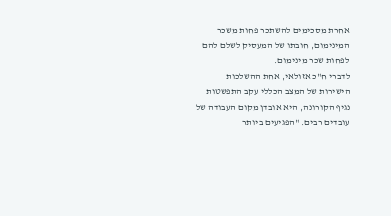אחרת מסכימים להשתכר פחות משכר המינימום, חובתו של המעסיק לשלם להם לפחות שכר מינימום.
לדברי ח"כ אזולאי, אחת ההשלכות הישירות של המצב הכללי עקב התפשטות נגיף הקורונה, היא אובדן מקום העבודה של עובדים רבים. "הפגיעים ביותר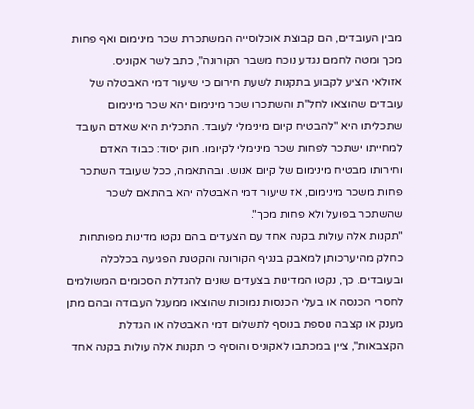מבין העובדים, הם קבוצת אוכלוסייה המשתכרת שכר מינימום ואף פחות מכך ומטה לחמם נגדע נוכח משבר הקורונה", כתב לשר אקוניס.
אזולאי הציע לקבוע בתקנות לשעת חירום כי שיעור דמי האבטלה של עובדים שהוצאו לחל"ת והשתכרו שכר מינימום יהא שכר מינימום שתכליתו היא "להבטיח קיום מינימלי לעובד. התכלית היא שאדם העובד למחייתו ישתכר לפחות שכר מינימלי לקיומו. חוק יסוד: כבוד האדם וחירותו מבטיח מינימום של קיום אנוש. ובהתאמה, ככל שעובד השתכר פחות משכר מינימום, אז שיעור דמי האבטלה יהא בהתאם לשכר שהשתכר בפועל ולא פחות מכך".
"תקנות אלה עולות בקנה אחד עם הצעדים בהם נקטו מדינות מפותחות כחלק מהיערכותן למאבק בנגיף הקורונה והקטנת הפגיעה בכלכלה ובעובדים. כך, נקטו המדינות בצעדים שונים להגדלת הסכומים המשולמים לחסרי הכנסה או בעלי הכנסות נמוכות שהוצאו ממעגל העבודה ובהם מתן מענק או קצבה נוספת בנוסף לתשלום דמי האבטלה או הגדלת הקצבאות", ציין במכתבו לאקוניס והוסיף כי תקנות אלה עולות בקנה אחד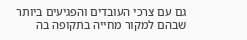גם עם צרכי העובדים והפגיעים ביותר שבהם למקור מחייה בתקופה בה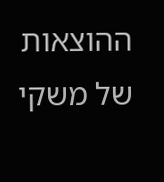ההוצאות של משקי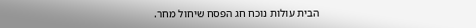הבית עולות נוכח חג הפסח שיחול מחר.